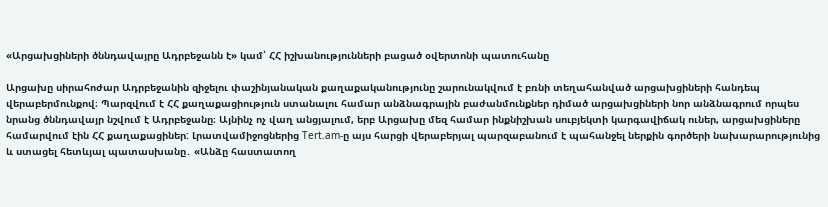«Արցախցիների ծննդավայրը Ադրբեջանն է» կամ՝ ՀՀ իշխանությունների բացած օվերտոնի պատուհանը

Արցախը սիրահոժար Ադրբեջանին զիջելու փաշինյանական քաղաքականությունը շարունակվում է բռնի տեղահանված արցախցիների հանդեպ վերաբերմունքով։ Պարզվում է ՀՀ քաղաքացիություն ստանալու համար անձնագրային բաժանմունքներ դիմած արցախցիների նոր անձնագրում որպես նրանց ծննդավայր նշվում է Ադրբեջանը։ Այնինչ ոչ վաղ անցյալում, երբ Արցախը մեզ համար ինքնիշխան սուբյեկտի կարգավիճակ ուներ, արցախցիները համարվում էին ՀՀ քաղաքացիներ: Լրատվամիջոցներից Tert.am-ը այս հարցի վերաբերյալ պարզաբանում է պահանջել ներքին գործերի նախարարությունից և ստացել հետևյալ պատասխանը․ «Անձը հաստատող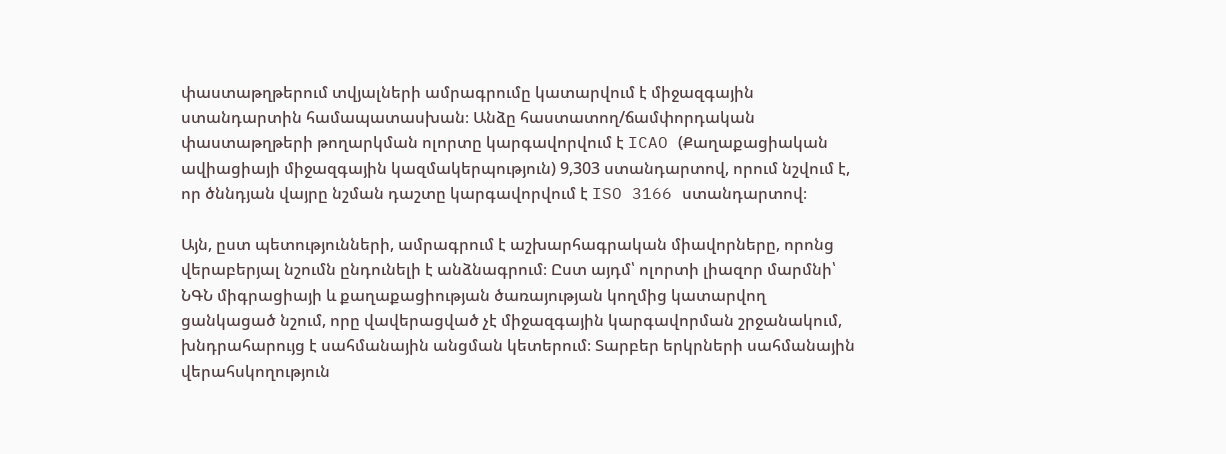փաստաթղթերում տվյալների ամրագրումը կատարվում է միջազգային ստանդարտին համապատասխան։ Անձը հաստատող/ճամփորդական փաստաթղթերի թողարկման ոլորտը կարգավորվում է ICAO (Քաղաքացիական ավիացիայի միջազգային կազմակերպություն) 9,303 ստանդարտով, որում նշվում է, որ ծննդյան վայրը նշման դաշտը կարգավորվում է ISO 3166 ստանդարտով։

Այն, ըստ պետությունների, ամրագրում է աշխարհագրական միավորները, որոնց վերաբերյալ նշումն ընդունելի է անձնագրում։ Ըստ այդմ՝ ոլորտի լիազոր մարմնի՝ ՆԳՆ միգրացիայի և քաղաքացիության ծառայության կողմից կատարվող ցանկացած նշում, որը վավերացված չէ միջազգային կարգավորման շրջանակում, խնդրահարույց է սահմանային անցման կետերում։ Տարբեր երկրների սահմանային վերահսկողություն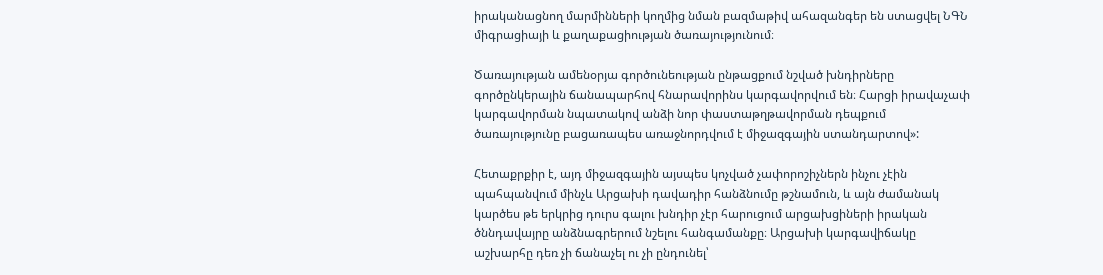իրականացնող մարմինների կողմից նման բազմաթիվ ահազանգեր են ստացվել ՆԳՆ միգրացիայի և քաղաքացիության ծառայությունում։

Ծառայության ամենօրյա գործունեության ընթացքում նշված խնդիրները գործընկերային ճանապարհով հնարավորինս կարգավորվում են։ Հարցի իրավաչափ կարգավորման նպատակով անձի նոր փաստաթղթավորման դեպքում ծառայությունը բացառապես առաջնորդվում է միջազգային ստանդարտով»:

Հետաքրքիր է, այդ միջազգային այսպես կոչված չափորոշիչներն ինչու չէին պահպանվում մինչև Արցախի դավադիր հանձնումը թշնամուն, և այն ժամանակ կարծես թե երկրից դուրս գալու խնդիր չէր հարուցում արցախցիների իրական ծննդավայրը անձնագրերում նշելու հանգամանքը։ Արցախի կարգավիճակը աշխարհը դեռ չի ճանաչել ու չի ընդունել՝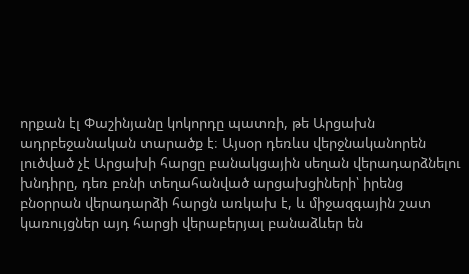որքան էլ Փաշինյանը կոկորդը պատռի, թե Արցախն ադրբեջանական տարածք է։ Այսօր դեռևս վերջնականորեն լուծված չէ Արցախի հարցը բանակցային սեղան վերադարձնելու խնդիրը, դեռ բռնի տեղահանված արցախցիների՝ իրենց բնօրրան վերադարձի հարցն առկախ է, և միջազգային շատ կառույցներ այդ հարցի վերաբերյալ բանաձևեր են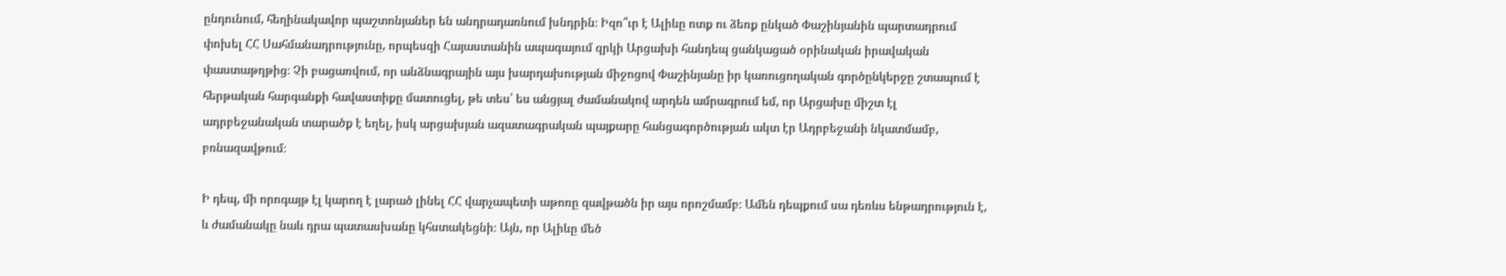ընդունում, հեղինակավոր պաշտոնյաներ են անդրադառնում խնդրին։ Իզո՞ւր է Ալիևը ոտք ու ձեռք ընկած Փաշինյանին պարտադրում փոխել ՀՀ Սահմանադրությունը, որպեսզի Հայաստանին ապագայում զրկի Արցախի հանդեպ ցանկացած օրինական իրավական փաստաթղթից։ Չի բացառվում, որ անձնագրային այս խարդախության միջոցով Փաշինյանը իր կառուցողական գործընկերջը շտապում է հերթական հարգանքի հավաստիքը մատուցել, թե տես՝ ես անցյալ ժամանակով արդեն ամրագրում եմ, որ Արցախը միշտ էլ ադրբեջանական տարածք է եղել, իսկ արցախյան ազատագրական պայքարը հանցագործության ակտ էր Ադրբեջանի նկատմամբ, բռնազավթում։

Ի դեպ, մի որոգայթ էլ կարող է լարած լինել ՀՀ վարչապետի աթոռը զավթածն իր այս որոշմամբ։ Ամեն դեպքում սա դեռևս ենթադրություն է, և ժամանակը նաև դրա պատասխանը կհստակեցնի։ Այն, որ Ալիևը մեծ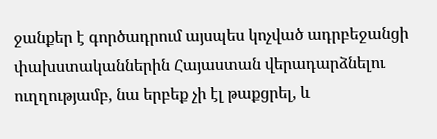ջանքեր է գործադրում այսպես կոչված ադրբեջանցի փախստականներին Հայաստան վերադարձնելու ուղղությամբ, նա երբեք չի էլ թաքցրել, և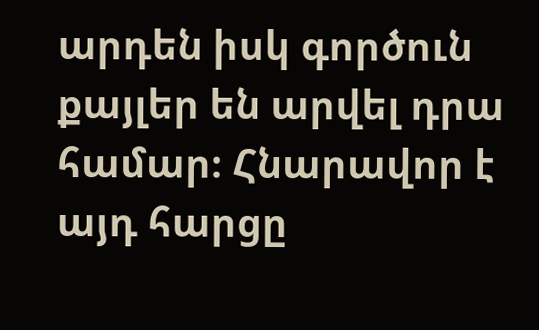արդեն իսկ գործուն քայլեր են արվել դրա համար։ Հնարավոր է այդ հարցը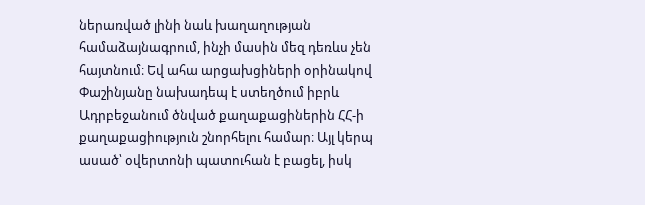ներառված լինի նաև խաղաղության համաձայնագրում, ինչի մասին մեզ դեռևս չեն հայտնում։ Եվ ահա արցախցիների օրինակով Փաշինյանը նախադեպ է ստեղծում իբրև Ադրբեջանում ծնված քաղաքացիներին ՀՀ-ի քաղաքացիություն շնորհելու համար։ Այլ կերպ ասած՝ օվերտոնի պատուհան է բացել, իսկ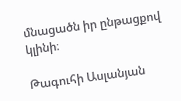մնացածն իր ընթացքով կլինի։

Թագուհի Ասլանյան